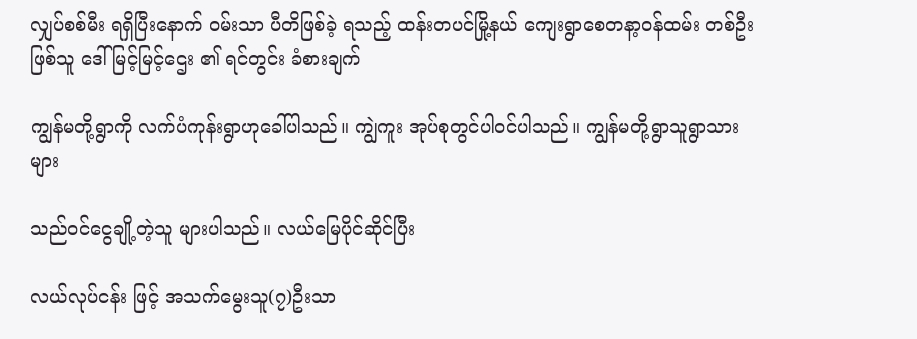လျှပ်စစ်မီး ရရှိပြီးနောက် ဝမ်းသာ ပီတိဖြစ်ခဲ့ ရသည့် ထန်းတပင်မြို့နယ် ကျေးရွာစေတနာ့ဝန်ထမ်း တစ်ဦး ဖြစ်သူ ဒေါ်မြင့်မြင့်ဌေး ၏ ရင်တွင်း ခံစားချက်

ကျွန်မတို့ရွာကို လက်ပံကုန်းရွာဟုခေါ်ပါသည်။ ကျွဲကူး အုပ်စုတွင်ပါဝင်ပါသည်။ ကျွန်မတို့ရွာသူရွာသား များ

သည်ဝင်ငွေချို့တဲ့သူ များပါသည်။ လယ်မြေပိုင်ဆိုင်ပြီး

လယ်လုပ်ငန်း ဖြင့် အသက်မွေးသူ(၇)ဦးသာ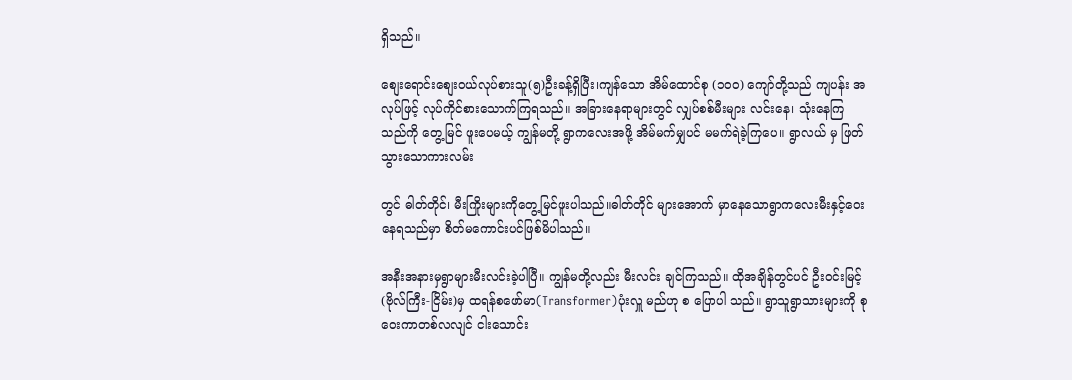ရှိသည်။

စျေးရောင်းစျေးဝယ်လုပ်စားသူ(၅)ဦးခန့်ရှိပြီး၊ကျန်သော အိမ်ထောင်စု (၁၀၀) ကျော်တို့သည် ကျပန်း အလုပ်ဖြင့် လုပ်ကိုင်စားသောက်ကြရသည်။ အခြားနေရာများတွင် လျှပ်စစ်မီးများ လင်းနေ၊ သုံးနေကြသည်ကို တွေ့မြင် ဖူးပေမယ့် ကျွန်မတို့ ရွာကလေးအဖို့ အိမ်မက်မျှပင် မမက်ရဲခဲ့ကြပေ။ ရွာလယ် မှ ဖြတ်သွားသောကားလမ်း

တွင် ဓါတ်တိုင်၊ မီးကြိုးများကိုတွေ့မြင်ဖူးပါသည်။ဓါတ်တိုင် များအောက် မှာနေသောရွာကလေးမီးနှင့်ဝေးနေရသည်မှာ စိတ်မကောင်းပင်ဖြစ်မိပါသည်။

အနီးအနားမှရွာများမီးလင်းခဲ့ပါပြီ။ ကျွန်မတို့လည်း မီးလင်း ချင်ကြသည်။ ထိုအချိန်တွင်ပင် ဦးဝင်းမြင့်(ဗိုလ်ကြီး-ငြိမ်း)မှ ထရန်စဖော်မာ(Transformer)ပုံးလှူ မည်ဟု စ ပြောပါ သည်။ ရွာသူရွာသားများကို စုဝေးကာတစ်လလျင် ငါးသောင်း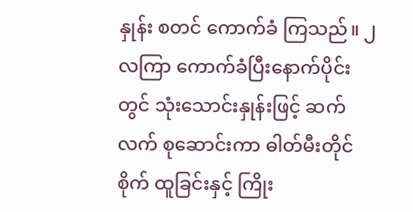နှုန်း စတင် ကောက်ခံ ကြသည်။ ၂လကြာ ကောက်ခံပြီးနောက်ပိုင်းတွင် သုံးသောင်းနှုန်းဖြင့် ဆက်လက် စုဆောင်းကာ ဓါတ်မီးတိုင်စိုက် ထူခြင်းနှင့် ကြိုး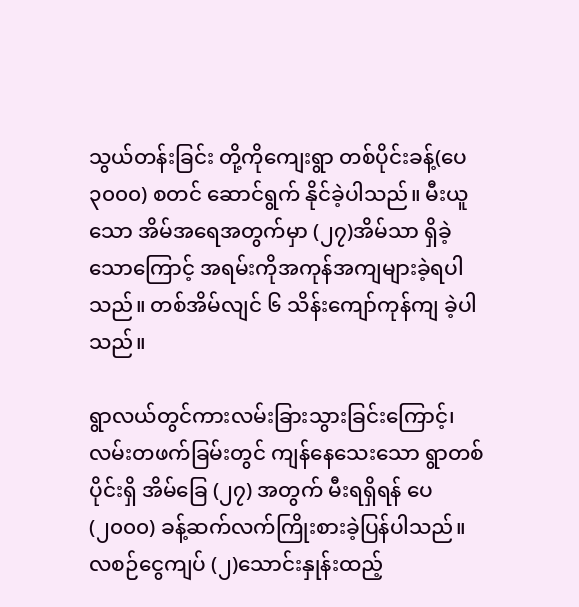သွယ်တန်းခြင်း တို့ကိုကျေးရွာ တစ်ပိုင်းခန့်(ပေ ၃၀၀၀) စတင် ဆောင်ရွက် နိုင်ခဲ့ပါသည်။ မီးယူသော အိမ်အရေအတွက်မှာ (၂၇)အိမ်သာ ရှိခဲ့သောကြောင့် အရမ်းကိုအကုန်အကျများခဲ့ရပါသည်။ တစ်အိမ်လျင် ၆ သိန်းကျော်ကုန်ကျ ခဲ့ပါသည်။

ရွာလယ်တွင်ကားလမ်းခြားသွားခြင်းကြောင့်၊ လမ်းတဖက်ခြမ်းတွင် ကျန်နေသေးသော ရွာတစ်ပိုင်းရှိ အိမ်ခြေ (၂၇) အတွက် မီးရရှိရန် ပေ (၂၀၀၀) ခန့်ဆက်လက်ကြိုးစားခဲ့ပြန်ပါသည်။ လစဉ်ငွေကျပ် (၂)သောင်းနှုန်းထည့်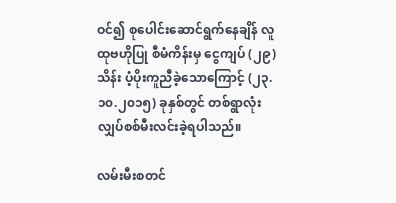ဝင်၍ စုပေါင်းဆောင်ရွက်နေချိန် လူထုဗဟိုပြု စီမံကိန်းမှ ငွေကျပ် (၂၉) သိန်း ပံ့ပိုးကူညီခဲ့သောကြောင့် (၂၃.၁၀.၂၀၁၅) ခုနှစ်တွင် တစ်ရွာလုံးလျှပ်စစ်မီးလင်းခဲ့ရပါသည်။

လမ်းမီးစတင်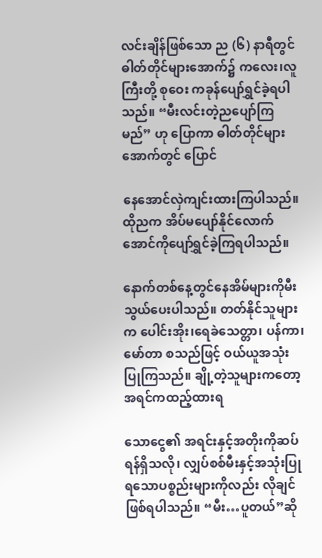လင်းချိန်ဖြစ်သော ည (၆) နာရီတွင် ဓါတ်တိုင်များအောက်၌ ကလေး၊လူကြီးတို့ စုဝေး ကခုန်ပျော်ရွှင်ခဲ့ရပါသည်။ “မီးလင်းတဲ့ညပျော်ကြမည်” ဟု ပြောကာ ဓါတ်တိုင်များအောက်တွင် ပြောင်

နေအောင်လှဲကျင်းထားကြပါသည်။ ထိုညက အိပ်မပျော်နိုင်လောက်အောင်ကိုပျော်ရွှင်ခဲ့ကြရပါသည်။

နောက်တစ်နေ့တွင်နေအိမ်များကိုမီးသွယ်ပေးပါသည်။ တတ်နိုင်သူများက ပေါင်းအိုး၊ရေခဲသေတ္တာ၊ ပန်ကာ၊ မော်တာ စသည်ဖြင့် ဝယ်ယူအသုံးပြုကြသည်။ ချို့တဲ့သူများကတော့ အရင်ကထည့်ထားရ

သောငွေ၏ အရင်းနှင့်အတိုးကိုဆပ်ရန်ရှိသလို၊ လျှပ်စစ်မီးနှင့်အသုံးပြုရသောပစ္စည်းများကိုလည်း လိုချင်ဖြစ်ရပါသည်။ “မီး…ပူတယ်”ဆို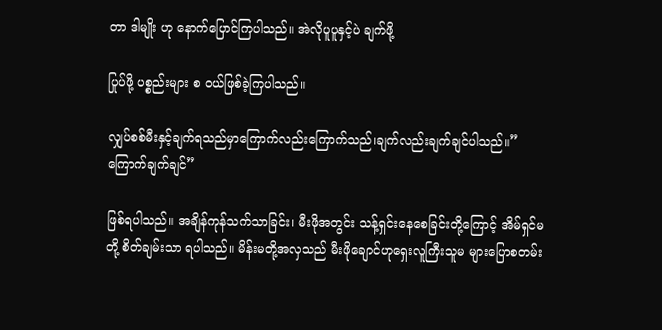တာ ဒါမျိုး ဟု နောက်ပြောင်ကြပါသည်။ အဲလိုပူပူနှင့်ပဲ ချက်ဖို့

ပြုပ်ဖို့ ပစ္စည်းများ စ ဝယ်ဖြစ်ခဲ့ကြပါသည်။

လျှပ်စစ်မီးနှင့်ချက်ရသည်မှာကြောက်လည်းကြောက်သည်၊ချက်လည်းချက်ချင်ပါသည်။”ကြောက်ချက်ချင်”

ဖြစ်ရပါသည်။ အချိန်ကုန်သက်သာခြင်း၊ မီးဖိုအတွင်း သန့်ရှင်းနေစေခြင်းတို့ကြောင့် အိမ်ရှင်မတို့ စိတ်ချမ်းသာ ရပါသည်။ မိန်းမတို့အလှသည် မီးဖိုချောင်ဟုရှေးလူကြီးသူမ များပြောစတမ်း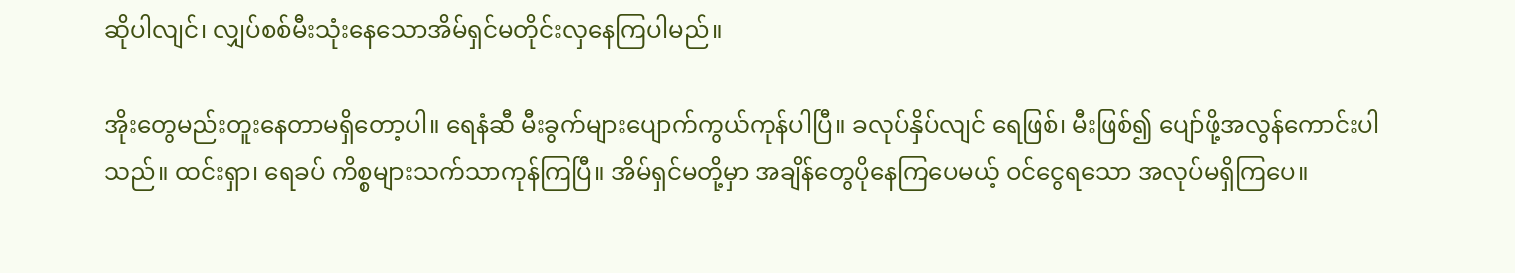ဆိုပါလျင်၊ လျှပ်စစ်မီးသုံးနေသောအိမ်ရှင်မတိုင်းလှနေကြပါမည်။

အိုးတွေမည်းတူးနေတာမရှိတော့ပါ။ ရေနံဆီ မီးခွက်များပျောက်ကွယ်ကုန်ပါပြီ။ ခလုပ်နှိပ်လျင် ရေဖြစ်၊ မီးဖြစ်၍ ပျော်ဖို့အလွန်ကောင်းပါသည်။ ထင်းရှာ၊ ရေခပ် ကိစ္စများသက်သာကုန်ကြပြီ။ အိမ်ရှင်မတို့မှာ အချိန်တွေပိုနေကြပေမယ့် ဝင်ငွေရသော အလုပ်မရှိကြပေ။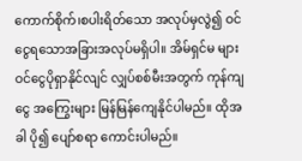ကောက်စိုက်၊စပါးရိတ်သော အလုပ်မှလွဲ၍ ဝင်ငွေရသောအခြားအလုပ်မရှိပါ။ အိမ်ရှင်မ များ ဝင်ငွေပိုရှာနိုင်လျင် လျှပ်စစ်မီးအတွက် ကုန်ကျငွေ အကြွေးများ မြန်မြန်ကျေနိုင်ပါမည်။ ထိုအခါ ပို၍ ပျော်စရာ ကောင်းပါမည်။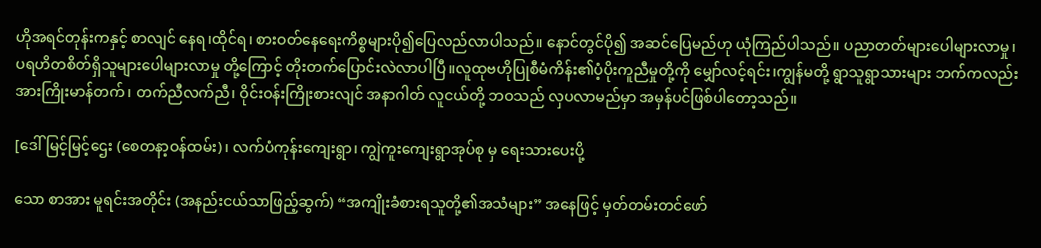ဟိုအရင်တုန်းကနှင့် စာလျင် နေရ၊ထိုင်ရ၊ စားဝတ်နေရေးကိစ္စများပို၍ပြေလည်လာပါသည်။ နောင်တွင်ပို၍ အဆင်ပြေမည်ဟု ယုံကြည်ပါသည်။ ပညာတတ်များပေါများလာမှု၊ ပရဟိတစိတ်ရှိသူများပေါများလာမှု တို့ကြောင့် တိုးတက်ပြောင်းလဲလာပါပြီ။လူထုဗဟိုပြုစီမံကိန်း၏ပံ့ပိုးကူညီမှုတို့ကို မျှော်လင့်ရင်း၊ကျွန်မတို့ ရွာသူရွာသားများ ဘက်ကလည်း အားကြိုးမာန်တက်၊ တက်ညီလက်ညီ၊ ဝိုင်းဝန်းကြိုးစားလျင် အနာဂါတ် လူငယ်တို့ ဘဝသည် လှပလာမည်မှာ အမှန်ပင်ဖြစ်ပါတော့သည်။

[ဒေါ်မြင့်မြင့်ဌေး (စေတနာ့ဝန်ထမ်း)၊ လက်ပံကုန်းကျေးရွာ၊ ကျွဲကူးကျေးရွာအုပ်စု မှ ရေးသားပေးပို့

သော စာအား မူရင်းအတိုင်း (အနည်းငယ်သာဖြည့်ဆွက်) “အကျိုးခံစားရသူတို့၏အသံများ” အနေဖြင့် မှတ်တမ်းတင်ဖော်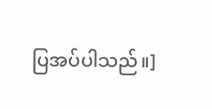ပြအပ်ပါသည်။]